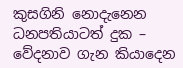කුසගිනි නොදැනෙන ධනපතියාටත් දුක – වේදනාව ගැන කියාදෙන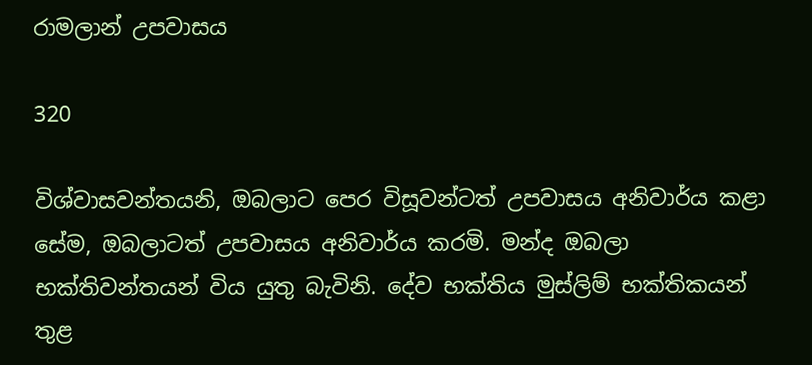රාමලාන් උපවාසය

320

විශ්වාසවන්තයනි, ඔබලාට පෙර විසූවන්ටත් උපවාසය අනිවාර්ය කළා සේම, ඔබලාටත් උපවාසය අනිවාර්ය කරමි. මන්ද ඔබලා භක්තිවන්තයන් විය යුතු බැවිනි. දේව භක්තිය මුස්ලිම් භක්තිකයන් තුළ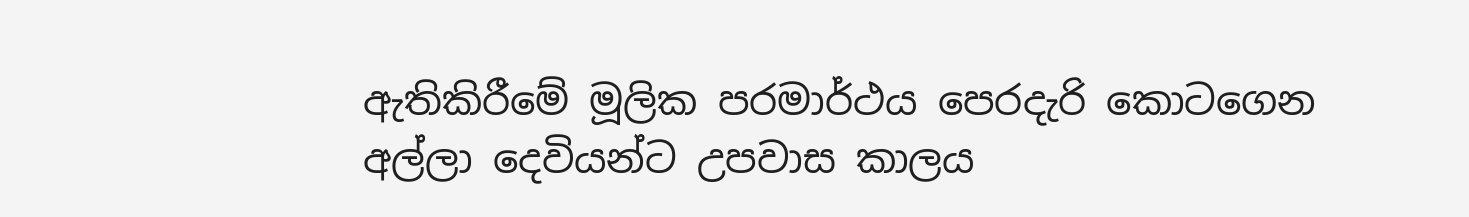ඇතිකිරීමේ මූලික පරමාර්ථය පෙරදැරි කොටගෙන අල්ලා දෙවියන්ට උපවාස කාලය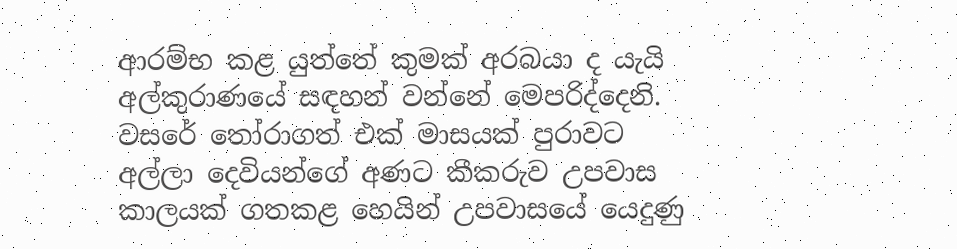ආරම්භ කළ යුත්තේ කුමක් අරබයා ද යැයි අල්කුරාණයේ සඳහන් වන්නේ මෙපරිද්දෙනි. වසරේ තෝරාගත් එක් මාසයක් පුරාවට අල්ලා දෙවියන්ගේ අණට කීකරුව උපවාස කාලයක් ගතකළ හෙයින් උපවාසයේ යෙදුණු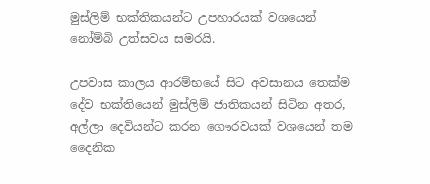මුස්ලිම් භක්තිකයන්ට උපහාරයක් වශයෙන් නෝම්බි උත්සවය සමරයි.

උපවාස කාලය ආරම්භයේ සිට අවසානය තෙක්ම දේව භක්තියෙන් මුස්ලිම් ජාතිකයන් සිටින අතර, අල්ලා දෙවියන්ට කරන ගෞරවයක් වශයෙන් තම දෛනික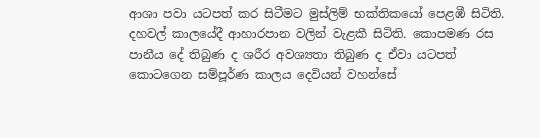ආශා පවා යටපත් කර සිටීමට මුස්ලිම් භක්තිකයෝ පෙළඹී සිටිති. දහවල් කාලයේදී ආහාරපාන වලින් වැළකී සිටිති. කොපමණ රස පානීය දේ තිබුණ ද ශරීර අවශ්‍යතා තිබුණ ද ඒවා යටපත් කොටගෙන සම්පූර්ණ කාලය දෙවියන් වහන්සේ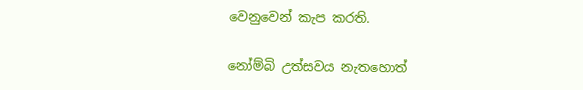වෙනුවෙන් කැප කරති.

නෝම්බි උත්සවය නැතහොත්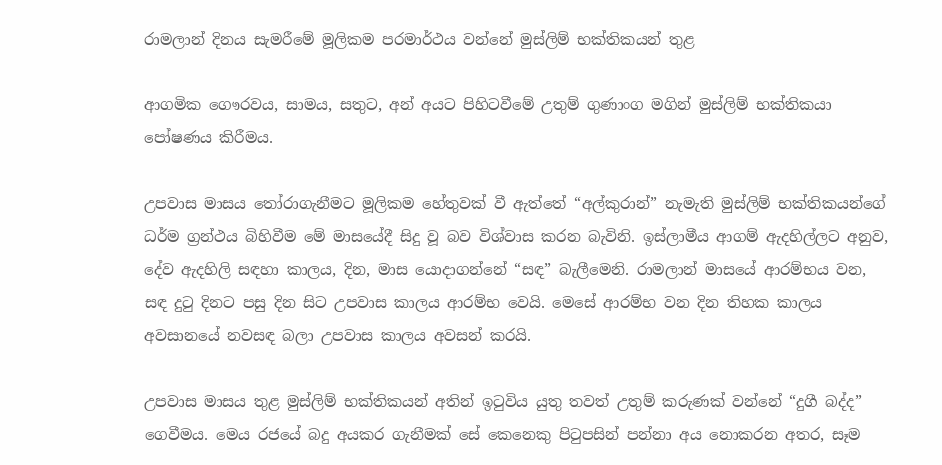රාමලාන් දිනය සැමරීමේ මූලිකම පරමාර්ථය වන්නේ මුස්ලිම් භක්තිකයන් තුළ

ආගමික ගෞරවය, සාමය, සතුට, අන් අයට පිහිටවීමේ උතුම් ගුණාංග මගින් මුස්ලිම් භක්තිකයා පෝෂණය කිරීමය.

උපවාස මාසය තෝරාගැනීමට මූලිකම හේතුවක් වී ඇත්තේ “අල්කුරාන්” නැමැති මුස්ලිම් භක්තිකයන්ගේ ධර්ම ග්‍රන්ථය බිහිවීම මේ මාසයේදී සිදු වූ බව විශ්වාස කරන බැවිනි. ඉස්ලාමීය ආගම් ඇදහිල්ලට අනුව, දේව ඇදහිලි සඳහා කාලය, දින, මාස යොදාගන්නේ “සඳ” බැලීමෙනි. රාමලාන් මාසයේ ආරම්භය වන, සඳ දුටු දිනට පසු දින සිට උපවාස කාලය ආරම්භ වෙයි. මෙසේ ආරම්භ වන දින තිහක කාලය අවසානයේ නවසඳ බලා උපවාස කාලය අවසන් කරයි.

උපවාස මාසය තුළ මුස්ලිම් භක්තිකයන් අතින් ඉටුවිය යුතු තවත් උතුම් කරුණක් වන්නේ “දුගී බද්ද” ගෙවීමය. මෙය රජයේ බදු අයකර ගැනීමක් සේ කෙනෙකු පිටුපසින් පන්නා අය නොකරන අතර, සෑම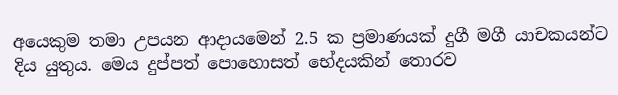අයෙකුම තමා උපයන ආදායමෙන් 2.5 ක ප්‍රමාණයක් දුගී මගී යාචකයන්ට දිය යුතුය. මෙය දුප්පත් පොහොසත් භේදයකින් තොරව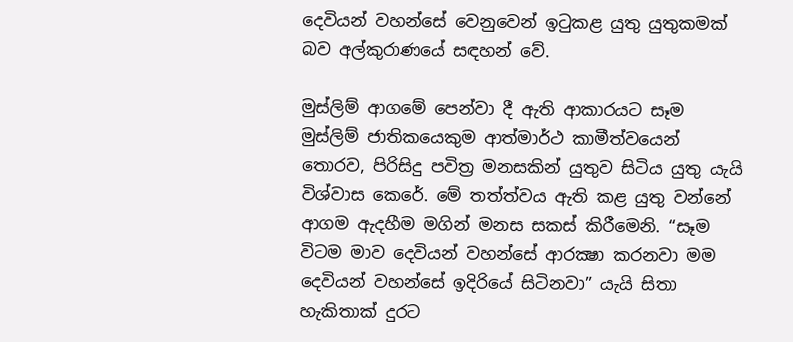දෙවියන් වහන්සේ වෙනුවෙන් ඉටුකළ යුතු යුතුකමක් බව අල්කුරාණයේ සඳහන් වේ.

මුස්ලිම් ආගමේ පෙන්වා දී ඇති ආකාරයට සෑම මුස්ලිම් ජාතිකයෙකුම ආත්මාර්ථ කාමීත්වයෙන් තොරව, පිරිසිදු පවිත්‍ර මනසකින් යුතුව සිටිය යුතු යැයි විශ්වාස කෙරේ. මේ තත්ත්වය ඇති කළ යුතු වන්නේ ආගම ඇදහීම මගින් මනස සකස් කිරීමෙනි. “සෑම විටම මාව දෙවියන් වහන්සේ ආරක්‍ෂා කරනවා මම දෙවියන් වහන්සේ ඉදිරියේ සිටිනවා” යැයි සිතා හැකිතාක් දුරට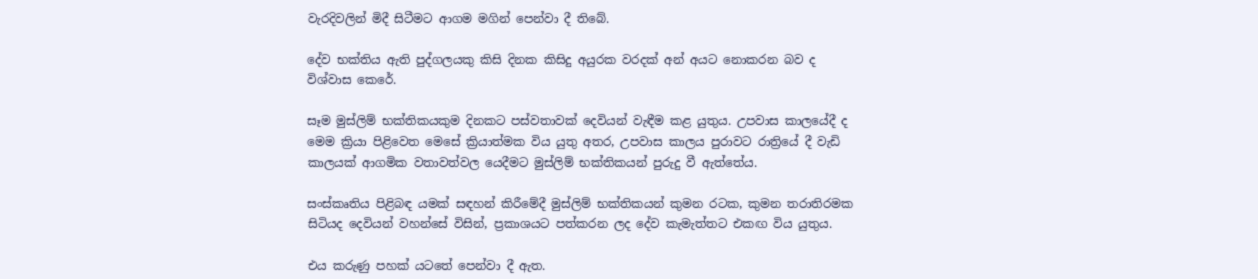වැරදිවලින් මිදී සිටීමට ආගම මගින් පෙන්වා දී තිබේ.

දේව භක්තිය ඇති පුද්ගලයකු කිසි දිනක කිසිදු අයුරක වරදක් අන් අයට නොකරන බව ද විශ්වාස කෙරේ.

සෑම මුස්ලිම් භක්තිකයකුම දිනකට පස්වතාවක් දෙවියන් වැඳීම කළ යුතුය. උපවාස කාලයේදී ද මෙම ක්‍රියා පිළිවෙත මෙසේ ක්‍රියාත්මක විය යුතු අතර, උපවාස කාලය පුරාවට රාත්‍රියේ දී වැඩි කාලයක් ආගමික වතාවත්වල යෙදීමට මුස්ලිම් භක්තිකයන් පුරුදු වී ඇත්තේය.

සංස්කෘතිය පිළිබඳ යමක් සඳහන් කිරීමේදී මුස්ලිම් භක්තිකයන් කුමන රටක, කුමන තරාතිරමක සිටියද දෙවියන් වහන්සේ විසින්, ප්‍රකාශයට පත්කරන ලද දේව කැමැත්තට එකඟ විය යුතුය.

එය කරුණු පහක් යටතේ පෙන්වා දී ඇත.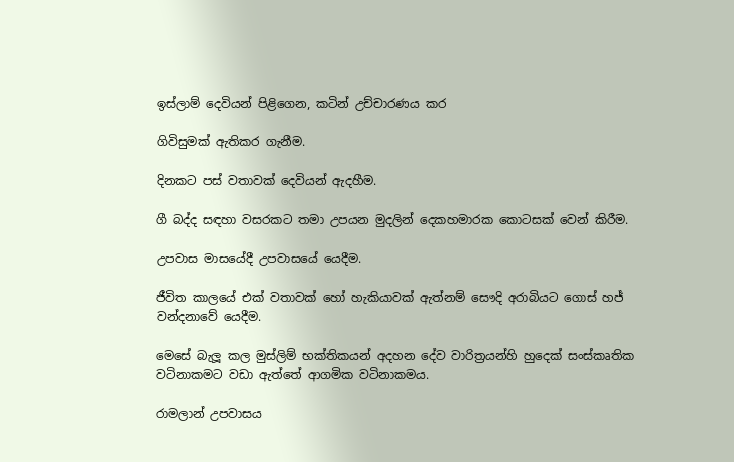ඉස්ලාම් දෙවියන් පිළිගෙන, කටින් උච්චාරණය කර

ගිවිසුමක් ඇතිකර ගැනීම.

දිනකට පස් වතාවක් දෙවියන් ඇදහීම.

ගී බද්ද සඳහා වසරකට තමා උපයන මුදලින් දෙකහමාරක කොටසක් වෙන් කිරීම.

උපවාස මාසයේදී උපවාසයේ යෙදීම.

ජීවිත කාලයේ එක් වතාවක් හෝ හැකියාවක් ඇත්නම් සෞදි අරාබියට ගොස් හජ් වන්දනාවේ යෙදීම.

මෙසේ බැලූ කල මුස්ලිම් භක්තිකයන් අදහන දේව වාරිත්‍රයන්හි හුදෙක් සංස්කෘතික වටිනාකමට වඩා ඇත්තේ ආගමික වටිනාකමය.

රාමලාන් උපවාසය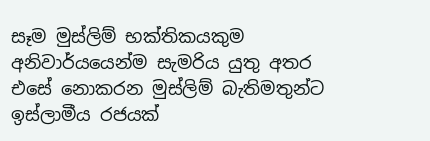සෑම මුස්ලිම් භක්තිකයකුම අනිවාර්යයෙන්ම සැමරිය යුතු අතර එසේ නොකරන මුස්ලිම් බැතිමතුන්ට ඉස්ලාමීය රජයක්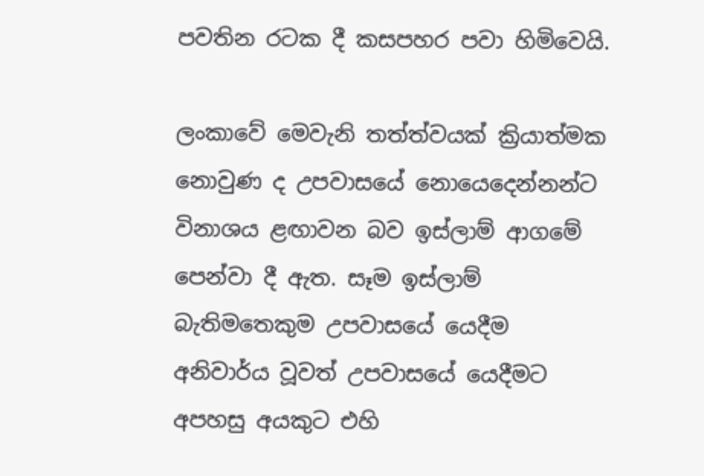පවතින රටක දී කසපහර පවා හිමිවෙයි.

ලංකාවේ මෙවැනි තත්ත්වයක් ක්‍රියාත්මක නොවුණ ද උපවාසයේ නොයෙදෙන්නන්ට විනාශය ළඟාවන බව ඉස්ලාම් ආගමේ පෙන්වා දී ඇත. සෑම ඉස්ලාම් බැතිමතෙකුම උපවාසයේ යෙදීම අනිවාර්ය වූවත් උපවාසයේ යෙදීමට අපහසු අයකුට එහි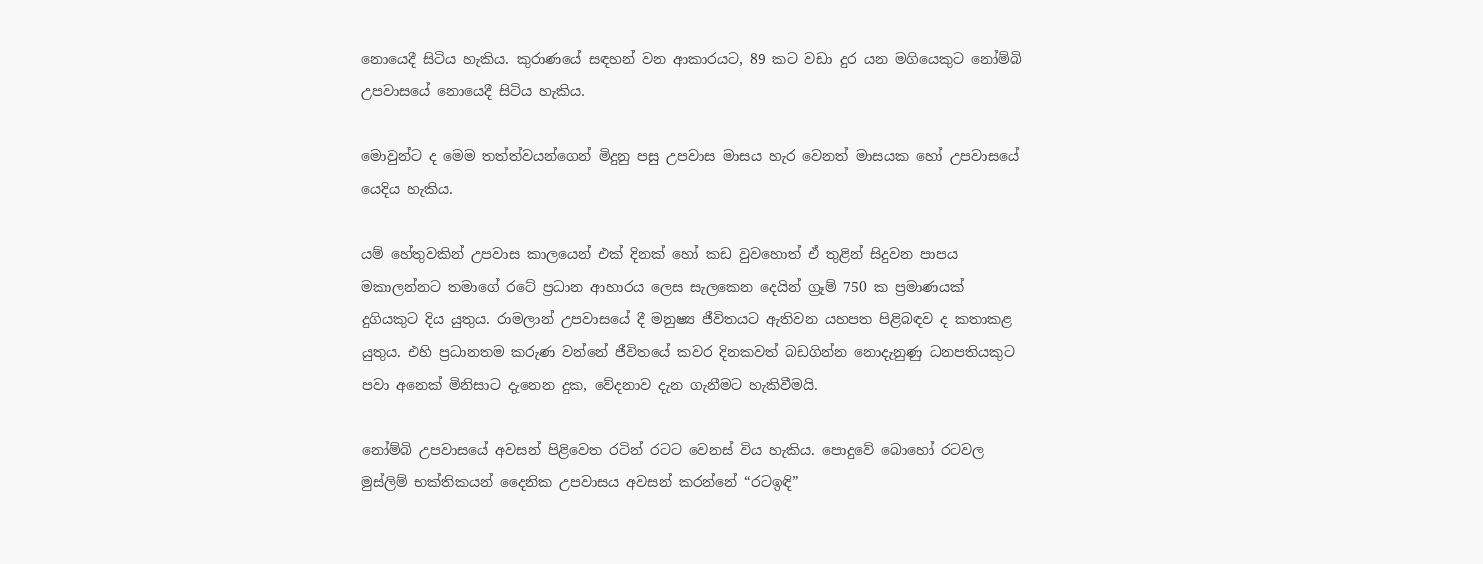නොයෙදී සිටිය හැකිය. කුරාණයේ සඳහන් වන ආකාරයට, 89 කට වඩා දුර යන මගියෙකුට නෝම්බි උපවාසයේ නොයෙදී සිටිය හැකිය.

මොවුන්ට ද මෙම තත්ත්වයන්ගෙන් මිදුනු පසු උපවාස මාසය හැර වෙනත් මාසයක හෝ උපවාසයේ යෙදිය හැකිය.

යම් හේතුවකින් උපවාස කාලයෙන් එක් දිනක් හෝ කඩ වුවහොත් ඒ තුළින් සිදුවන පාපය මකාලන්නට තමාගේ රටේ ප්‍රධාන ආහාරය ලෙස සැලකෙන දෙයින් ග්‍රෑම් 750 ක ප්‍රමාණයක් දුගියකුට දිය යුතුය. රාමලාන් උපවාසයේ දී මනුෂ්‍ය ජීවිතයට ඇතිවන යහපත පිළිබඳව ද කතාකළ යුතුය. එහි ප්‍රධානතම කරුණ වන්නේ ජීවිතයේ කවර දිනකවත් බඩගින්න නොදැනුණු ධනපතියකුට පවා අනෙක් මිනිසාට දැනෙන දුක, වේදනාව දැන ගැනීමට හැකිවීමයි.

නෝම්බි උපවාසයේ අවසන් පිළිවෙත රටින් රටට වෙනස් විය හැකිය. පොදුවේ බොහෝ රටවල මුස්ලිම් භක්තිකයන් දෛනික උපවාසය අවසන් කරන්නේ “රටඉඳි”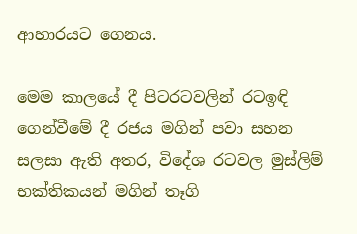ආහාරයට ගෙනය.

මෙම කාලයේ දී පිටරටවලින් රටඉඳි ගෙන්වීමේ දී රජය මගින් පවා සහන සලසා ඇති අතර, විදේශ රටවල මුස්ලිම් භක්තිකයන් මගින් තෑගි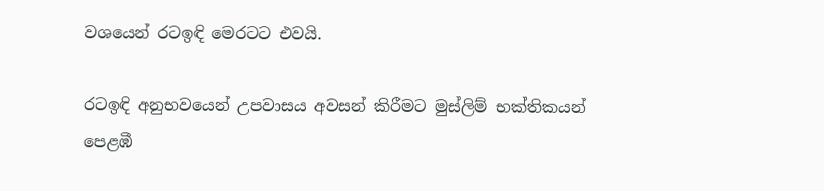වශයෙන් රටඉඳි මෙරටට එවයි.

රටඉඳි අනුභවයෙන් උපවාසය අවසන් කිරීමට මුස්ලිම් භක්තිකයන් පෙළඹී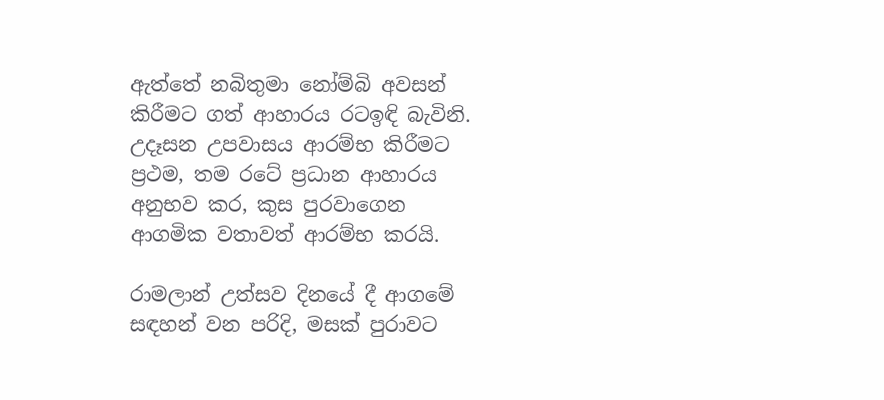ඇත්තේ නබිතුමා නෝම්බි අවසන් කිරීමට ගත් ආහාරය රටඉඳි බැවිනි. උදෑසන උපවාසය ආරම්භ කිරීමට ප්‍රථම, තම රටේ ප්‍රධාන ආහාරය අනුභව කර, කුස පුරවාගෙන ආගමික වතාවත් ආරම්භ කරයි.

රාමලාන් උත්සව දිනයේ දී ආගමේ සඳහන් වන පරිදි, මසක් පුරාවට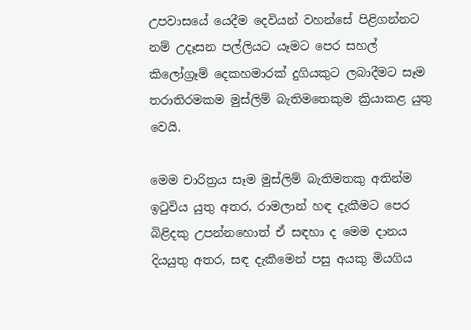උපවාසයේ යෙදීම දෙවියන් වහන්සේ පිළිගන්නට නම් උදෑසන පල්ලියට යෑමට පෙර සහල් කිලෝග්‍රෑම් දෙකහමාරක් දුගියකුට ලබාදීමට සෑම තරාතිරමකම මුස්ලිම් බැතිමතෙකුම ක්‍රියාකළ යුතු වෙයි.

මෙම චාරිත්‍රය සෑම මුස්ලිම් බැතිමතකු අතින්ම ඉටුවිය යුතු අතර, රාමලාන් හඳ දැකීමට පෙර බිළිදකු උපන්නහොත් ඒ සඳහා ද මෙම දානය දියයුතු අතර, සඳ දැකීමෙන් පසු අයකු මියගිය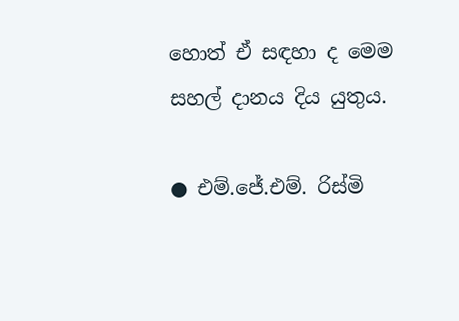හොත් ඒ සඳහා ද මෙම සහල් දානය දිය යුතුය.

● එම්.ජේ.එම්. රිස්මි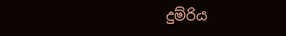දුම්රිය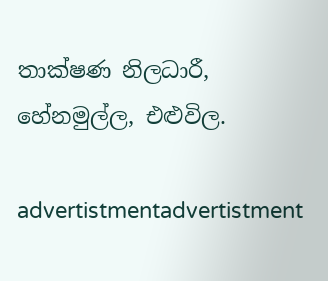තාක්ෂණ නිලධාරී,
හේනමුල්ල, එළුවිල.

advertistmentadvertistment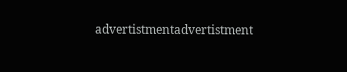advertistmentadvertistment